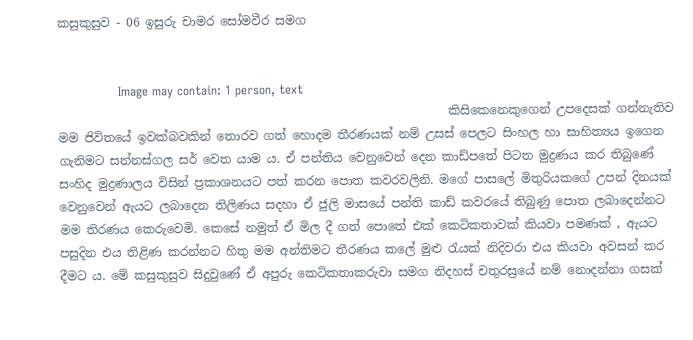කසුකුසුව - 06 ඉසුරු චාමර සෝමවීර සමග


               Image may contain: 1 person, text
                                                                 කිසිකෙනෙකුගෙන් උපදෙසක් ගන්නැතිව මම ජිවිතයේ ඉවක්බවකින් තොරව ගත් හොදම තීරණයක් නම් උසස් පෙලට සිංහල හා සාහිත්‍යය ඉගෙන ගැනිමට සන්නස්ගල සර් වෙත යාම ය. ඒ පන්තිය වෙනුවෙන් දෙන කාඩ්පතේ පිටත මුද්‍රණය කර තිබුණේ සංහිද මුද්‍රණාලය විසින් ප්‍රකාශනයට පත් කරන පොත කවරවලිනි. මගේ පාසලේ මිතුරියකගේ උපන් දිනයක් වෙනුවෙන් ඇයට ලබාදෙන තිලිණය සදහා ඒ ජුලි මාසයේ පන්ති කාඩ් කවරයේ තිබුණු පොත ලබාදෙන්නට මම තිරණය කෙරුවෙමි. කෙසේ නමුත් ඒ මිල දී ගත් පොතේ එක් කෙටිකතාවක් කියවා පමණක් , ඇයට පසුදින එය තිළිණ කරන්නට හිතු මම අන්තිමට තීරණය කලේ මුළු රැයක් නිදිවරා එය කියවා අවසන් කර දීමට ය. මේ කසුකුසුව සිදුවුණේ ඒ අපුරු කෙටිකතාකරුවා සමග නිදහස් චතුරස්‍රයේ නම් නොදන්නා ගසක්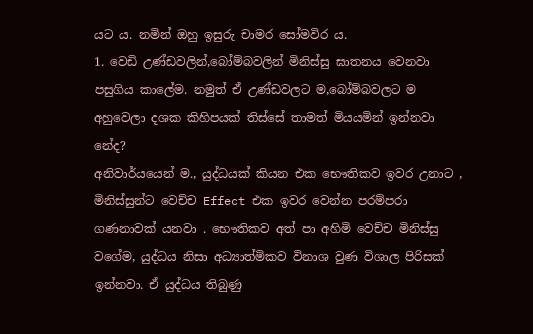යට ය. නමින් ඔහු ඉසුරු චාමර සෝමවිර ය.
1. වෙඩි උණ්ඩවලින්,බෝම්බවලින් මිනිස්සු ඝාතනය වෙනවා පසුගිය කාලේම. නමුත් ඒ උණ්ඩවලට ම,බෝම්බවලට ම අහුවෙලා දශක කිහිපයක් තිස්සේ තාමත් මියයමින් ඉන්නවා නේද?
අනිවාර්යයෙන් ම., යුද්ධයක් කියන එක භෞතිකව ඉවර උනාට , මිනිස්සුන්ට වෙච්ච Effect එක ඉවර වෙන්න පරම්පරා ගණනාවක් යනවා . භෞතිකව අත් පා අහිමි වෙච්ච මිනිස්සු වගේම, යුද්ධය නිසා අධ්‍යාත්මිකව විනාශ වුණ විශාල පිරිසක් ඉන්නවා. ඒ යුද්ධය තිබුණු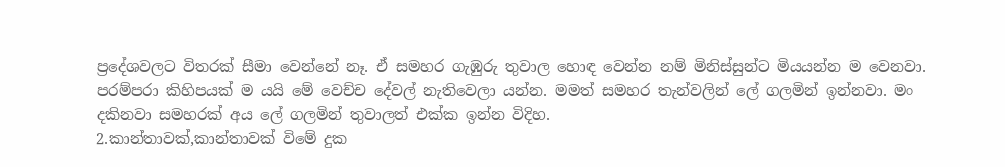ප්‍රදේශවලට විතරක් සීමා වෙන්නේ නෑ. ඒ සමහර ගැඹුරු තුවාල හොඳ වෙන්න නම් මිනිස්සුන්ට මියයන්න ම වෙනවා. පරම්පරා කිහිපයක් ම යයි මේ වෙච්ච දේවල් නැතිවෙලා යන්න. මමත් සමහර තැන්වලින් ලේ ගලමින් ඉන්නවා. මං දකිනවා සමහරක් අය ලේ ගලමින් තුවාලත් එක්ක ඉන්න විදිහ.
2.කාන්තාවක්,කාන්තාවක් විමේ දුක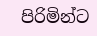පිරිමින්ට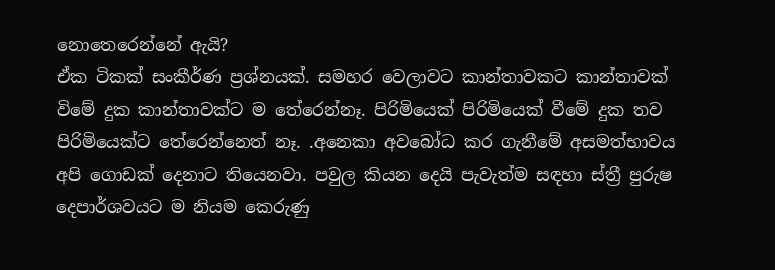නොතෙරෙන්නේ ඇයි?
ඒක ටිකක් සංකීර්ණ ප්‍රශ්නයක්. සමහර වෙලාවට කාන්තාවකට කාන්තාවක් විමේ දුක කාන්තාවක්ට ම තේරෙන්නෑ. පිරිමියෙක් පිරිමියෙක් වීමේ දුක තව පිරිමියෙක්ට තේරෙන්නෙත් නෑ. .අනෙකා අවබෝධ කර ගැනීමේ අසමත්භාවය අපි ගොඩක් දෙනාට තියෙනවා. පවුල කියන දෙයි පැවැත්ම සඳහා ස්ත්‍රී පුරුෂ දෙපාර්ශවයට ම නියම කෙරුණු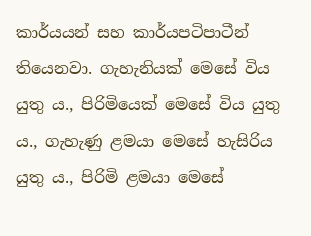කාර්යයන් සහ කාර්යපටිපාටීන් තියෙනවා. ගැහැනියක් මෙසේ විය යුතු ය., පිරිමියෙක් මෙසේ විය යුතු ය., ගැහැණු ළමයා මෙසේ හැසිරිය යුතු ය., පිරිමි ළමයා මෙසේ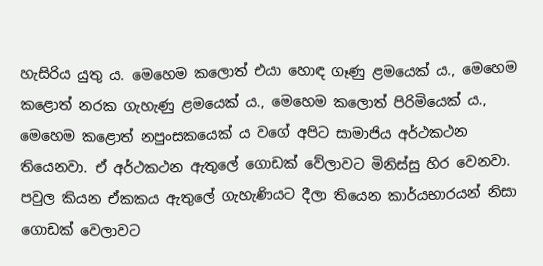හැසිරිය යුතු ය. මෙහෙම කලොත් එයා හොඳ ගෑණු ළමයෙක් ය., මෙහෙම කළොත් නරක ගැහැණු ළමයෙක් ය., මෙහෙම කලොත් පිරිමියෙක් ය., මෙහෙම කළොත් නපුංසකයෙක් ය වගේ අපිට සාමාජිය අර්ථකථන තියෙනවා. ඒ අර්ථකථන ඇතුලේ ගොඩක් වේලාවට මිනිස්සු හිර වෙනවා. පවුල කියන ඒකකය ඇතුලේ ගැහැණියට දීලා තියෙන කාර්යභාරයන් නිසා ගොඩක් වෙලාවට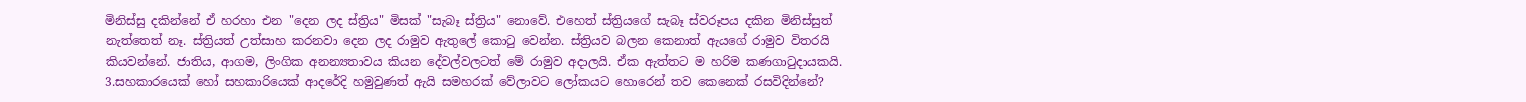මිනිස්සු දකින්නේ ඒ හරහා එන "දෙන ලද ස්ත්‍රිය" මිසක් "සැබෑ ස්ත්‍රිය" නොවේ. එහෙත් ස්ත්‍රියගේ සැබෑ ස්වරූපය දකින මිනිස්සුත් නැත්තෙත් නෑ. ස්ත්‍රියත් උත්සාහ කරනවා දෙන ලද රාමුව ඇතුලේ කොටු වෙන්න. ස්ත්‍රියව බලන කෙනාත් ඇයගේ රාමුව විතරයි කියවන්නේ. ජාතිය, ආගම, ලිංගික අනන්‍යතාවය කියන දේවල්වලටත් මේ රාමුව අදාලයි. ඒක ඇත්තට ම හරිම කණගාටුදායකයි.
3.සහකාරයෙක් හෝ සහකාරියෙක් ආදරේදි හමුවුණත් ඇයි සමහරක් වේලාවට ලෝකයට හොරෙන් තව කෙනෙක් රසවිදින්නේ?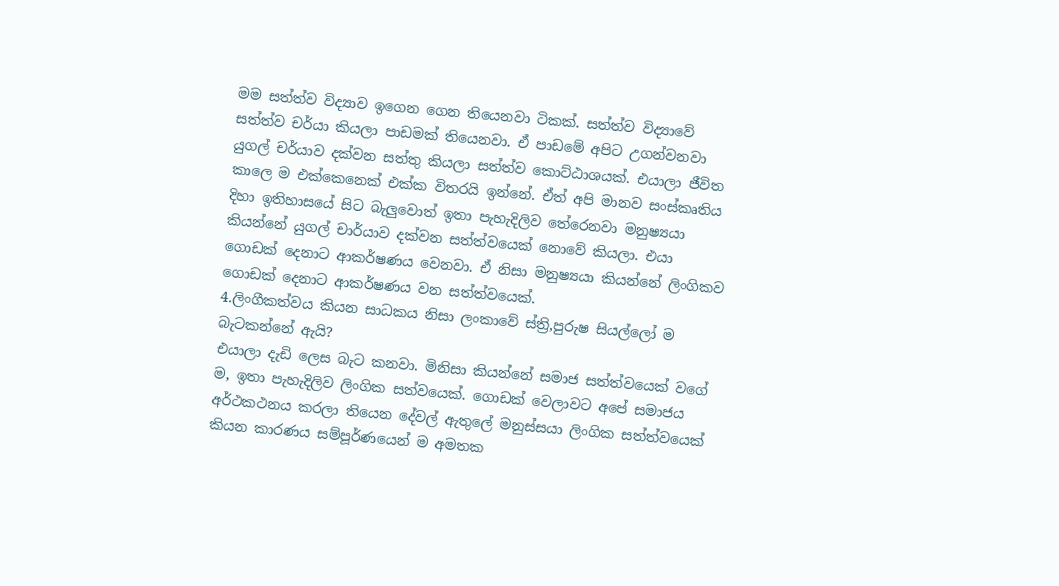මම සත්ත්ව විද්‍යාව ඉගෙන ගෙන තියෙනවා ටිකක්. සත්ත්ව විද්‍යාවේ සත්ත්ව චර්යා කියලා පාඩමක් තියෙනවා. ඒ පාඩමේ අපිට උගන්වනවා යුගල් චර්යාව දක්වන සත්තු කියලා සත්ත්ව කොට්ඨාශයක්. එයාලා ජීවිත කාලෙ ම එක්කෙනෙක් එක්ක විතරයි ඉන්නේ. ඒත් අපි මානව සංස්කෘතිය දිහා ඉතිහාසයේ සිට බැලුවොත් ඉතා පැහැදිලිව තේරෙනවා මනුෂ්‍යයා කියන්නේ යුගල් චාර්යාව දක්වන සත්ත්වයෙක් නොවේ කියලා. එයා ගොඩක් දෙනාට ආකර්ෂණය වෙනවා. ඒ නිසා මනුෂ්‍යයා කියන්නේ ලිංගිකව ගොඩක් දෙනාට ආකර්ෂණය වන සත්ත්වයෙක්.
4.ලිංගීකත්වය කියන සාධකය නිසා ලංකාවේ ස්ත්‍රි,පුරුෂ සියල්ලෝ ම බැටකන්නේ ඇයි?
එයාලා දැඩි ලෙස බැට කනවා. මිනිසා කියන්නේ සමාජ සත්ත්වයෙක් වගේ ම, ඉතා පැහැදිලිව ලිංගික සත්වයෙක්. ගොඩක් වෙලාවට අපේ සමාජය අර්ථකථනය කරලා තියෙන දේවල් ඇතුලේ මනුස්සයා ලිංගික සත්ත්වයෙක් කියන කාරණය සම්පූර්ණයෙන් ම අමතක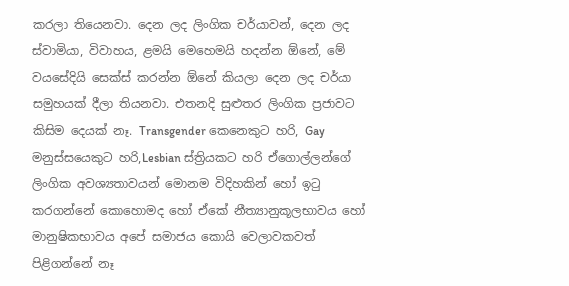කරලා තියෙනවා. දෙන ලද ලිංගික චර්යාවන්, දෙන ලද ස්වාමියා, විවාහය, ළමයි මෙහෙමයි හදන්න ඕනේ, මේ වයසේදියි සෙක්ස් කරන්න ඕනේ කියලා දෙන ලද චර්යා සමුහයක් දීලා තියනවා. එතනදි සුළුතර ලිංගික ප්‍රජාවට කිසිම දෙයක් නෑ. Transgender කෙනෙකුට හරි, Gay මනුස්සයෙකුට හරි,Lesbian ස්ත්‍රියකට හරි ඒගොල්ලන්ගේ ලිංගික අවශ්‍යතාවයන් මොනම විදිහකින් හෝ ඉටු කරගන්නේ කොහොමද හෝ ඒකේ නීත්‍යානුකූලභාවය හෝ මානුෂිකභාවය අපේ සමාජය කොයි වෙලාවකවත් පිළිගන්නේ නෑ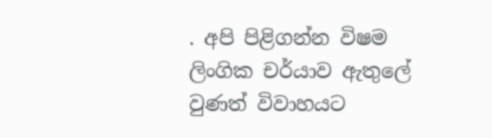. අපි පිළිගන්න විෂම ලිංගික චර්යාව ඇතුලේ වුණත් විවාහයට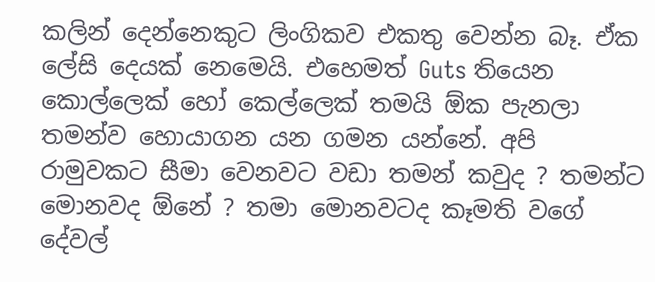කලින් දෙන්නෙකුට ලිංගිකව එකතු වෙන්න බෑ. ඒක ලේසි දෙයක් නෙමෙයි. එහෙමත් Guts තියෙන කොල්ලෙක් හෝ කෙල්ලෙක් තමයි ඕක පැනලා තමන්ව හොයාගන යන ගමන යන්නේ. අපි රාමුවකට සීමා වෙනවට වඩා තමන් කවුද ? තමන්ට මොනවද ඕනේ ? තමා මොනවටද කෑමති වගේ දේවල්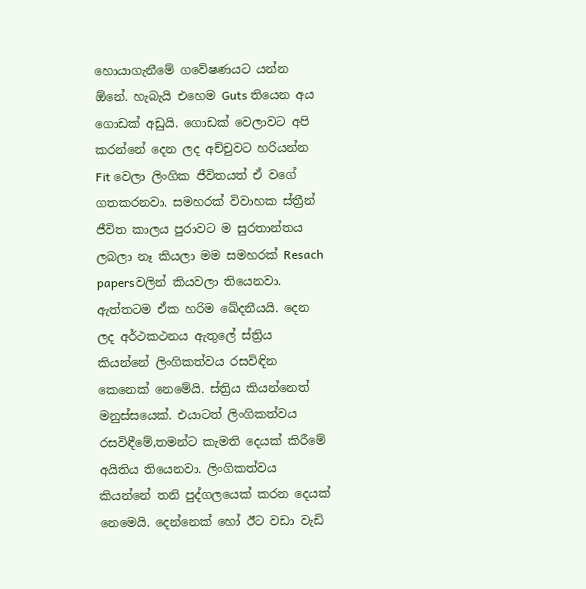හොයාගැනීමේ ගවේෂණයට යන්න ඕනේ. හැබැයි එහෙම Guts තියෙන අය ගොඩක් අඩුයි. ගොඩක් වෙලාවට අපි කරන්නේ දෙන ලද අච්චුවට හරියන්න Fit වෙලා ලිංගික ජීවිතයත් ඒ වගේ ගතකරනවා. සමහරක් විවාහක ස්ත්‍රීන් ජීවිත කාලය පුරාවට ම සුරතාන්තය ලබලා නෑ කියලා මම සමහරක් Resach papersවලින් කියවලා තියෙනවා. ඇත්තටම ඒක හරිම ඛේදනීයයි. දෙන ලද අර්ථකථනය ඇතුලේ ස්ත්‍රිය කියන්නේ ලිංගිකත්වය රසවිඳින කෙනෙක් නෙමේයි. ස්ත්‍රිය කියන්නෙත් මනුස්සයෙක්. එයාටත් ලිංගිකත්වය රසවිඳීමේ,තමන්ට කැමති දෙයක් කිරීමේ අයිතිය තියෙනවා. ලිංගිකත්වය කියන්නේ තනි පුද්ගලයෙක් කරන දෙයක් නෙමෙයි. දෙන්නෙක් හෝ ඊට වඩා වැඩි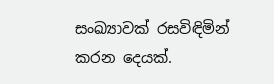සංඛ්‍යාවක් රසවිඳිමින් කරන දෙයක්.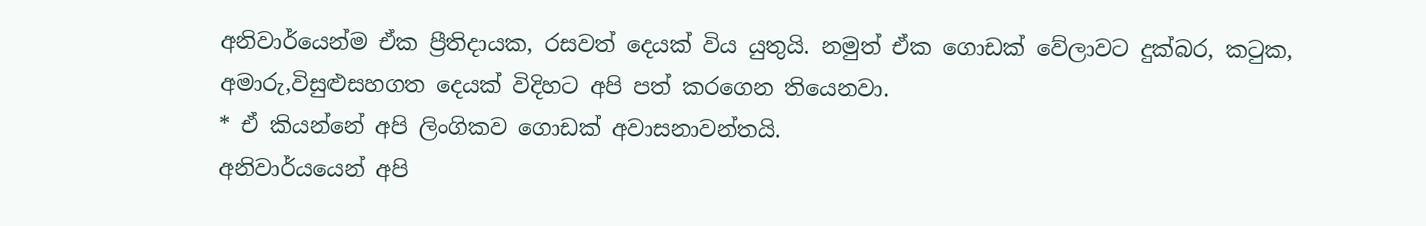අනිවාර්යෙන්ම ඒක ප්‍රීතිදායක, රසවත් දෙයක් විය යුතුයි. නමුත් ඒක ගොඩක් වේලාවට දුක්බර, කටුක, අමාරු,විසුළුසහගත දෙයක් විදිහට අපි පත් කරගෙන තියෙනවා.
* ඒ කියන්නේ අපි ලිංගිකව ගොඩක් අවාසනාවන්තයි.
අනිවාර්යයෙන් අපි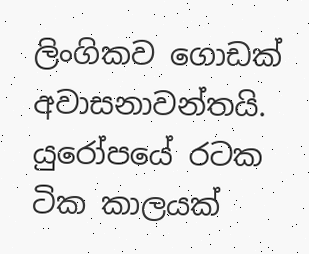ලිංගිකව ගොඩක් අවාසනාවන්තයි. යුරෝපයේ රටක ටික කාලයක්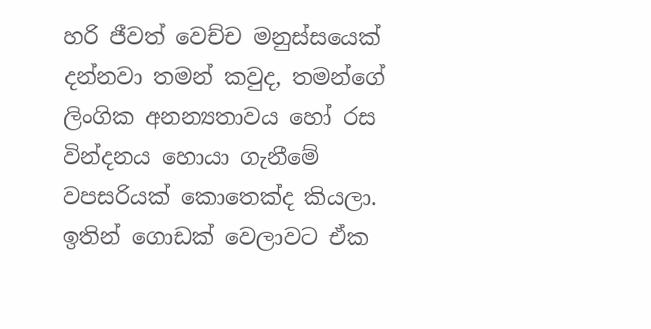හරි ජීවත් වෙච්ච මනුස්සයෙක් දන්නවා තමන් කවුද, තමන්ගේ ලිංගික අනන්‍යතාවය හෝ රස වින්දනය හොයා ගැනීමේ වපසරියක් කොතෙක්ද කියලා. ඉතින් ගොඩක් වෙලාවට ඒක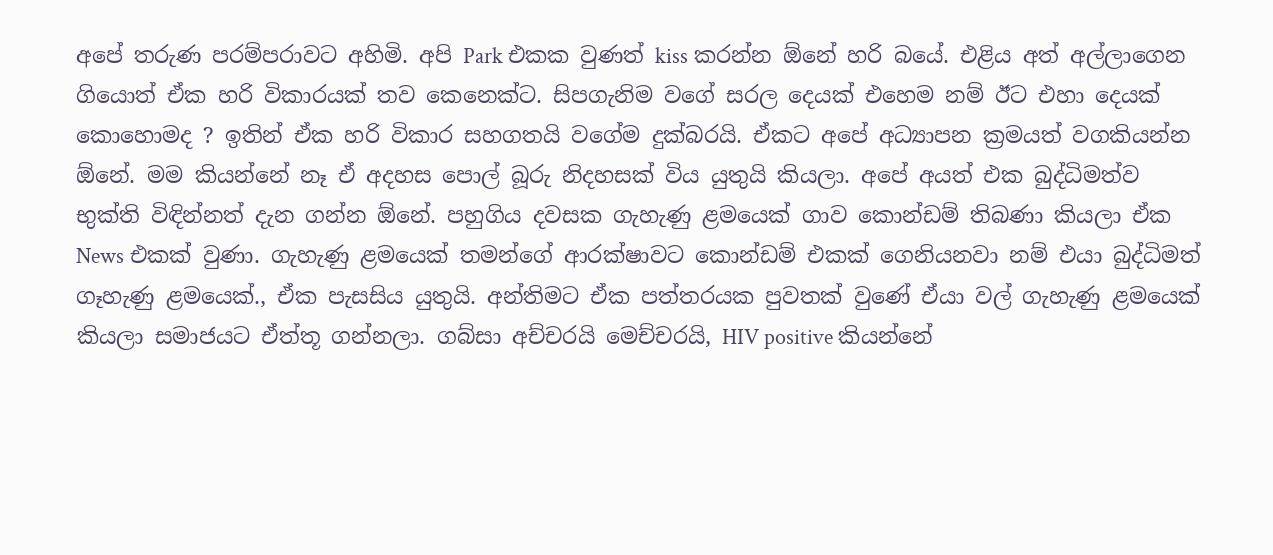අපේ තරුණ පරම්පරාවට අහිමි. අපි Park එකක වුණත් kiss කරන්න ඕනේ හරි බයේ. එළිය අත් අල්ලාගෙන ගියොත් ඒක හරි විකාරයක් තව කෙනෙක්ට. සිපගැනිම වගේ සරල දෙයක් එහෙම නම් ඊට එහා දෙයක් කොහොමද ? ඉතින් ඒක හරි විකාර සහගතයි වගේම දුක්බරයි. ඒකට අපේ අධ්‍යාපන ක්‍රමයත් වගකියන්න ඕනේ. මම කියන්නේ නෑ ඒ අදහස පොල් බූරු නිදහසක් විය යුතුයි කියලා. අපේ අයත් එක බුද්ධිමත්ව භුක්ති විඳින්නත් දැන ගන්න ඕනේ. පහුගිය දවසක ගැහැණු ළමයෙක් ගාව කොන්ඩම් තිබණා කියලා ඒක News එකක් වුණා. ගැහැණු ළමයෙක් තමන්ගේ ආරක්ෂාවට කොන්ඩම් එකක් ගෙනියනවා නම් එයා බුද්ධිමත් ගෑහැණු ළමයෙක්., ඒක පැසසිය යුතුයි. අන්තිමට ඒක පත්තරයක පුවතක් වුණේ ඒයා වල් ගැහැණු ළමයෙක් කියලා සමාජයට ඒත්තූ ගන්නලා. ගබ්සා අච්චරයි මෙච්චරයි, HIV positive කියන්නේ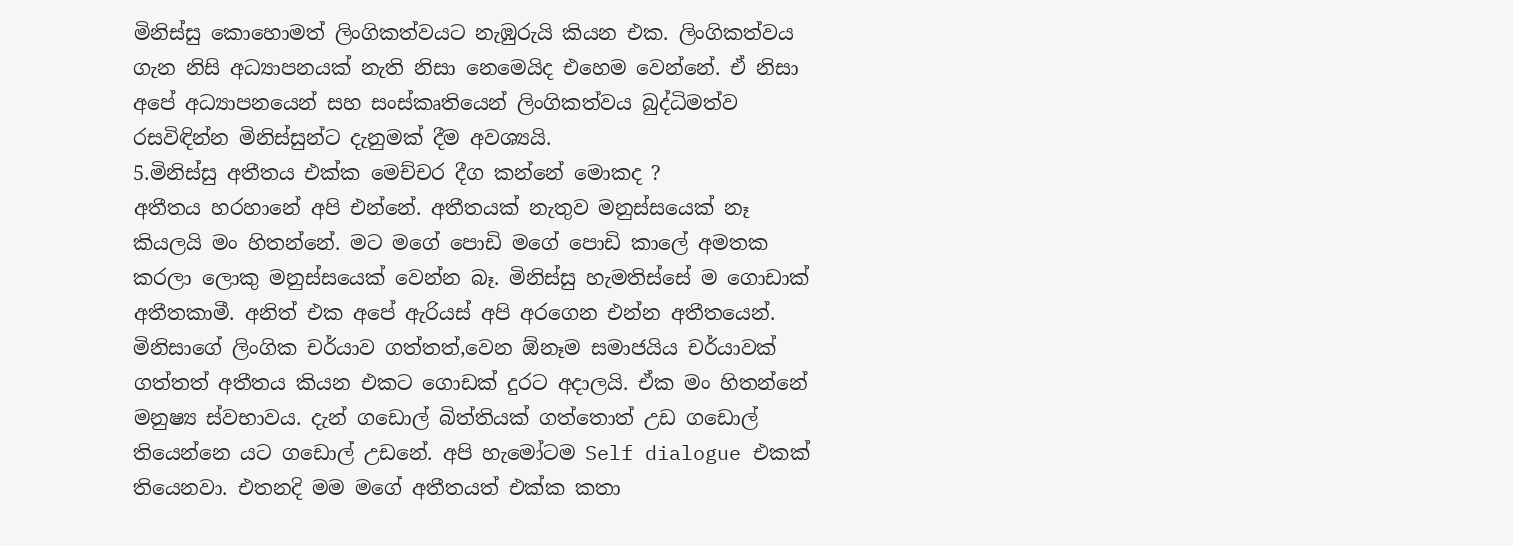මිනිස්සු කොහොමත් ලිංගිකත්වයට නැඹුරුයි කියන එක. ලිංගිකත්වය ගැන නිසි අධ්‍යාපනයක් නැති නිසා නෙමෙයිද එහෙම වෙන්නේ. ඒ නිසා අපේ අධ්‍යාපනයෙන් සහ සංස්කෘතියෙන් ලිංගිකත්වය බුද්ධිමත්ව රසවිඳින්න මිනිස්සුන්ට දැනුමක් දීම අවශ්‍යයි.
5.මිනිස්සු අතීතය එක්ක මෙච්චර දීග කන්නේ මොකද ?
අතීතය හරහානේ අපි එන්නේ. අතීතයක් නැතුව මනුස්සයෙක් නෑ කියලයි මං හිතන්නේ. මට මගේ පොඩි මගේ පොඩි කාලේ අමතක කරලා ලොකු මනුස්සයෙක් වෙන්න බෑ. මිනිස්සු හැමතිස්සේ ම ගොඩාක් අතීතකාමී. අනිත් එක අපේ ඇරියස් අපි අරගෙන එන්න අතීතයෙන්. මිනිසාගේ ලිංගික චර්යාව ගත්තත්,වෙන ඕනෑම සමාජයිය චර්යාවක් ගත්තත් අතීතය කියන එකට ගොඩක් දුරට අදාලයි. ඒක මං හිතන්නේ මනුෂ්‍ය ස්වභාවය. දැන් ගඩොල් බිත්තියක් ගත්තොත් උඩ ගඩොල් තියෙන්නෙ යට ගඩොල් උඩනේ. අපි හැමෝටම Self dialogue එකක් තියෙනවා. එතනදි මම මගේ අතීතයත් එක්ක කතා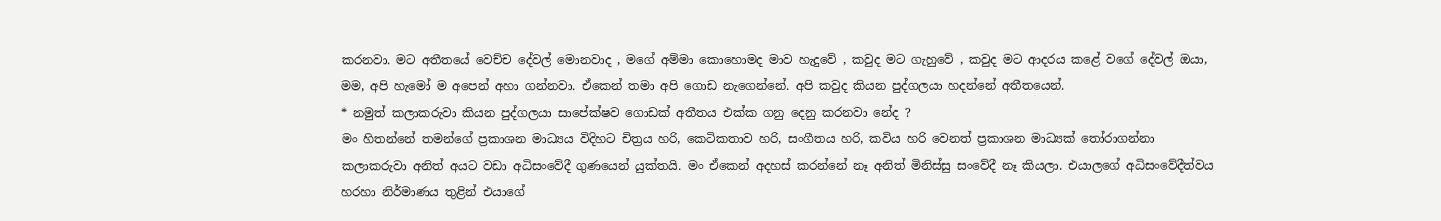කරනවා. මට අතීතයේ වෙච්ච දේවල් මොනවාද , මගේ අම්මා කොහොමද මාව හැදුවේ , කවුද මට ගැහුවේ , කවුද මට ආදරය කළේ වගේ දේවල් ඔයා, මම, අපි හැමෝ ම අපෙන් අහා ගන්නවා. ඒකෙන් තමා අපි ගොඩ නැගෙන්නේ. අපි කවුද කියන පුද්ගලයා හදන්නේ අතීතයෙන්.
* නමුත් කලාකරුවා කියන පුද්ගලයා සාපේක්ෂව ගොඩක් අතීතය එක්ක ගනු දෙනු කරනවා නේද ?
මං හිතන්නේ තමන්ගේ ප්‍රකාශන මාධ්‍යය විදිහට චිත්‍රය හරි, කෙටිකතාව හරි, සංගීතය හරි, කවිය හරි වෙනත් ප්‍රකාශන මාධ්‍යක් තෝරාගන්නා කලාකරුවා අනිත් අයට වඩා අධිසංවේදී ගුණයෙන් යුක්තයි. මං ඒකෙන් අදහස් කරන්නේ නෑ අනිත් මිනිස්සු සංවේදී නෑ කියලා. එයාලගේ අධිසංවේදීත්වය හරහා නිර්මාණය තුළින් එයාගේ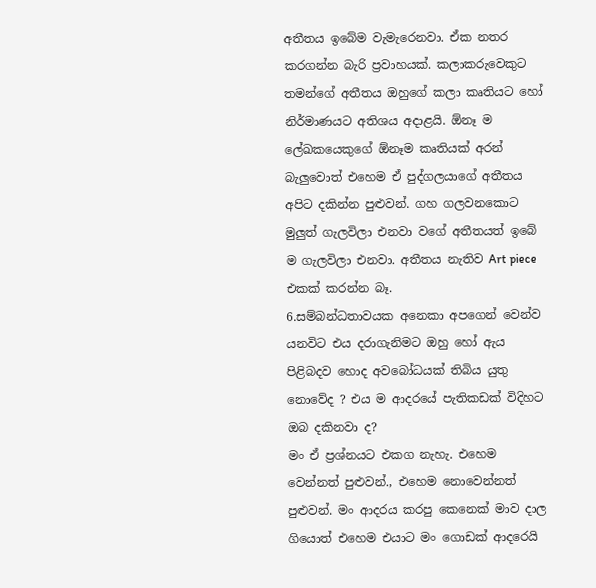අතීතය ඉබේම වැමැරෙනවා. ඒක නතර කරගන්න බැරි ප්‍රවාහයක්. කලාකරුවෙකුට තමන්ගේ අතීතය ඔහුගේ කලා කෘතියට හෝ නිර්මාණයට අතිශය අදාළයි. ඕනෑ ම ලේඛකයෙකුගේ ඕනෑම කෘතියක් අරන් බැලුවොත් එහෙම ඒ පුද්ගලයාගේ අතීතය අපිට දකින්න පුළුවන්. ගහ ගලවනකොට මුලුත් ගැලවිලා එනවා වගේ අතීතයත් ඉබේ ම ගැලවිලා එනවා. අතීතය නැතිව Art piece එකක් කරන්න බෑ.
6.සම්බන්ධතාවයක අනෙකා අපගෙන් වෙන්ව යනවිට එය දරාගැනිමට ඔහු හෝ ඇය පිළිබදව හොද අවබෝධයක් තිබිය යුතු නොවේද ? එය ම ආදරයේ පැතිකඩක් විදිහට ඔබ දකිනවා ද?
මං ඒ ප්‍රශ්නයට එකග නැහැ. එහෙම වෙන්නත් පුළුවන්., එහෙම නොවෙන්නත් පුළුවන්. මං ආදරය කරපු කෙනෙක් මාව දාල ගියොත් එහෙම එයාට මං ගොඩක් ආදරෙයි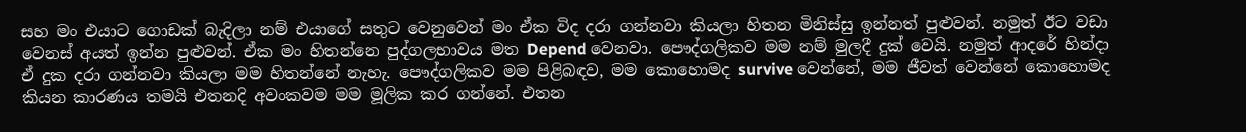සහ මං එයාට ගොඩක් බැදිලා නම් එයාගේ සතුට වෙනුවෙන් මං ඒක විද දරා ගන්නවා කියලා හිතන මිනිස්සු ඉන්නත් පුළුවන්. නමුත් ඊට වඩා වෙනස් අයත් ඉන්න පුළුවන්. ඒක මං හිතන්නෙ පුද්ගලභාවය මත Depend වෙනවා. පෞද්ගලිකව මම නම් මුලදී දුක් වෙයි. නමුත් ආදරේ හින්දා ඒ දුක දරා ගන්නවා කියලා මම හිතන්නේ නැහැ. පෞද්ගලිකව මම පිළිබඳව, මම කොහොමද survive වෙන්නේ, මම ජීවත් වෙන්නේ කොහොමද කියන කාරණය තමයි එතනදි අවංකවම මම මූලික කර ගන්නේ. එතන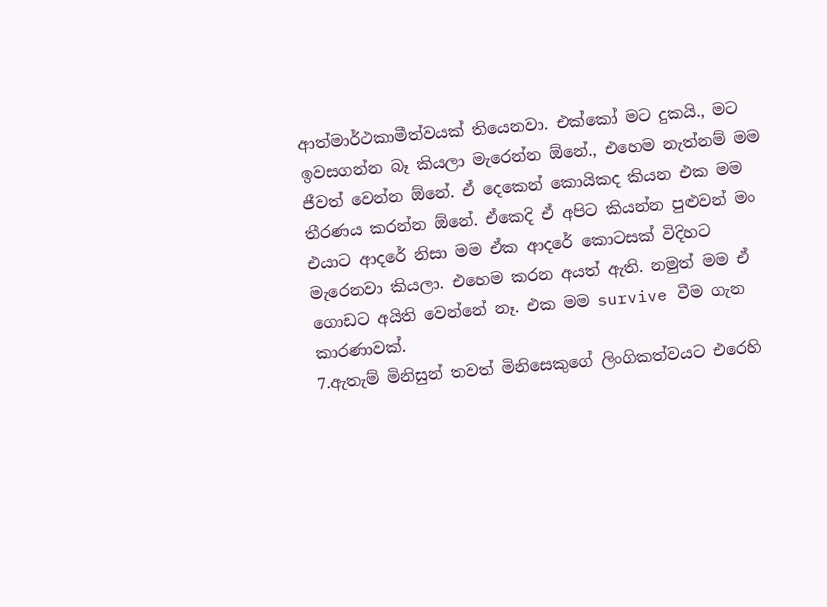ආත්මාර්ථකාමීත්වයක් තියෙනවා. එක්කෝ මට දුකයි., මට ඉවසගන්න බෑ කියලා මැරෙන්න ඕනේ., එහෙම නැත්නම් මම ජීවත් වෙන්න ඕනේ. ඒ දෙකෙන් කොයිකද කියන එක මම තීරණය කරන්න ඕනේ. ඒකෙදි ඒ අපිට කියන්න පුළුවන් මං එයාට ආදරේ නිසා මම ඒක ආදරේ කොටසක් විදිහට මැරෙනවා කියලා. එහෙම කරන අයත් ඇති. නමුත් මම ඒ ගොඩට අයිති වෙන්නේ නෑ. එක මම survive වීම ගැන කාරණාවක්.
7.ඇතැම් මිනිසුන් තවත් මිනිසෙකුගේ ලිංගිකත්වයට එරෙහි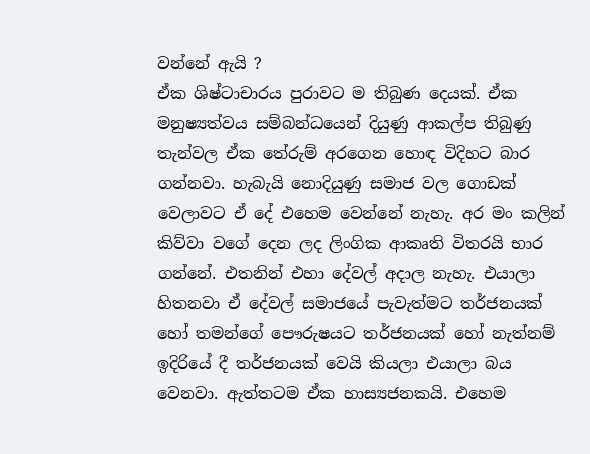වන්නේ ඇයි ?
ඒක ශිෂ්ටාචාරය පුරාවට ම තිබුණ දෙයක්. ඒක මනුෂ්‍යත්වය සම්බන්ධයෙන් දියුණු ආකල්ප තිබුණු තැන්වල ඒක තේරුම් අරගෙන හොඳ විදිහට බාර ගන්නවා. හැබැයි නොදියුණු සමාජ වල ගොඩක් වෙලාවට ඒ දේ එහෙම වෙන්නේ නැහැ. අර මං කලින් කිව්වා වගේ දෙන ලද ලිංගික ආකෘති විතරයි භාර ගන්නේ. එතනින් එහා දේවල් අදාල නැහැ. එයාලා හිතනවා ඒ දේවල් සමාජයේ පැවැත්මට තර්ජනයක් හෝ තමන්ගේ පෞරුෂයට තර්ජනයක් හෝ නැත්නම් ඉදිරියේ දී තර්ජනයක් වෙයි කියලා එයාලා බය වෙනවා. ඇත්තටම ඒක හාස්‍යජනකයි. එහෙම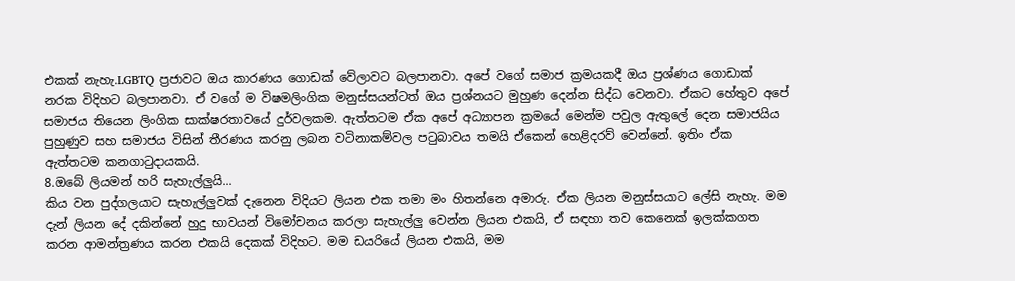එකක් නැහැ.LGBTQ ප්‍රජාවට ඔය කාරණය ගොඩක් වේලාවට බලපානවා. අපේ වගේ සමාජ ක්‍රමයකදී ඔය ප්‍රශ්ණය ගොඩාක් නරක විදිහට බලපානවා. ඒ වගේ ම විෂමලිංගික මනුස්සයන්ටත් ඔය ප්‍රශ්නයට මුහුණ දෙන්න සිද්ධ වෙනවා. ඒකට හේතුව අපේ සමාජය තියෙන ලිංගික සාක්ෂරතාවයේ දුර්වලකම. ඇත්තටම ඒක අපේ අධ්‍යාපන ක්‍රමයේ මෙන්ම පවුල ඇතුලේ දෙන සමාජයිය පුහුණුව සහ සමාජය විසින් තීරණය කරනු ලබන වටිනාකම්වල පටුබාවය තමයි ඒකෙන් හෙළිදරව් වෙන්නේ. ඉතිං ඒක ඇත්තටම කනගාටුදායකයි.
8.ඔබේ ලියමන් හරි සැහැල්ලුයි...
කිය වන පුද්ගලයාට සැහැල්ලුවක් දැනෙන විදියට ලියන එක තමා මං හිතන්නෙ අමාරු. ඒක ලියන මනුස්සයාට ලේසි නැහැ. මම දැන් ලියන දේ දකින්නේ හුදු භාවයන් විමෝචනය කරලා සැහැල්ලු වෙන්න ලියන එකයි, ඒ සඳහා තව කෙනෙක් ඉලක්කගත කරන ආමන්ත්‍රණය කරන එකයි දෙකක් විදිහට. මම ඩයරියේ ලියන එකයි, මම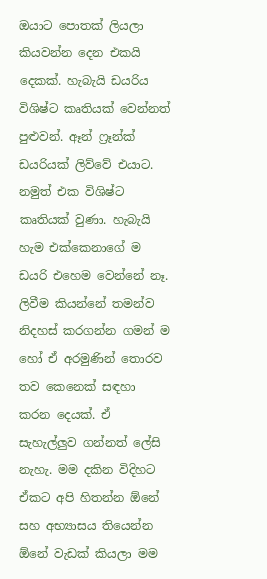ඔයාට පොතක් ලියලා කියවන්න දෙන එකයි දෙකක්. හැබැයි ඩයරිය විශිෂ්ට කෘතියක් වෙන්නත් පුළුවන්. ඈන් ෆ්‍රෑන්ක් ඩයරියක් ලිව්වේ එයාට. නමුත් එක විශිෂ්ට කෘතියක් වුණා. හැබැයි හැම එක්කෙනාගේ ම ඩයරි එහෙම වෙන්නේ නෑ. ලිවීම කියන්නේ තමන්ව නිදහස් කරගන්න ගමන් ම හෝ ඒ අරමුණින් තොරව තව කෙනෙක් සඳහා කරන දෙයක්. ඒ සැහැල්ලුව ගන්නත් ලේසි නැහැ. මම දකින විදිහට ඒකට අපි හිතන්න ඕනේ සහ අභ්‍යාසය තියෙන්න ඕනේ වැඩක් කියලා මම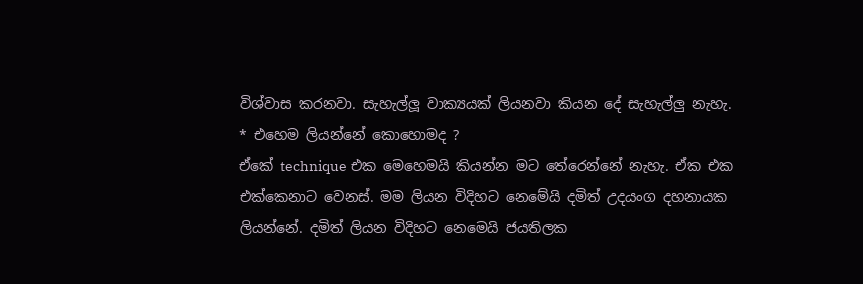විශ්වාස කරනවා. සැහැල්ලූ වාක්‍යයක් ලියනවා කියන දේ සැහැල්ලු නැහැ.
* එහෙම ලියන්නේ කොහොමද ?
ඒකේ technique එක මෙහෙමයි කියන්න මට තේරෙන්නේ නැහැ. ඒක එක එක්කෙනාට වෙනස්. මම ලියන විදිහට නෙමේයි දමිත් උදයංග දහනායක ලියන්නේ. දමිත් ලියන විදිහට නෙමෙයි ජයතිලක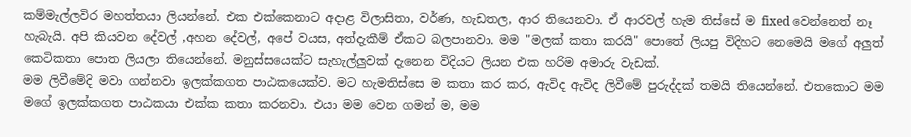කම්මැල්ලවිර මහත්තයා ලියන්නේ. එක එක්කෙනාට අදාළ විලාසිතා, වර්ණ, හැඩතල, ආර තියෙනවා. ඒ ආරවල් හැම තිස්සේ ම fixed වෙන්නෙත් නෑ හැබැයි. අපි කියවන දේවල් ,අහන දේවල්, අපේ වයස, අත්දැකීම් ඒකට බලපානවා. මම "මලක් කතා කරයි" පොතේ ලියපු විදිහට නෙමෙයි මගේ අලුත් කෙටිකතා පොත ලියලා තියෙන්නේ. මනුස්සයෙක්ට සැහැල්ලුවක් දැනෙන විදියට ලියන එක හරිම අමාරු වැඩක්.
මම ලිවීමේදි මවා ගන්නවා ඉලක්කගත පාඨකයෙක්ව. මට හැමතිස්සෙ ම කතා කර කර, ඇවිද ඇවිද ලිවීමේ පුරුද්දක් තමයි තියෙන්නේ. එතකොට මම මගේ ඉලක්කගත පාඨකයා එක්ක කතා කරනවා. එයා මම වෙන ගමන් ම, මම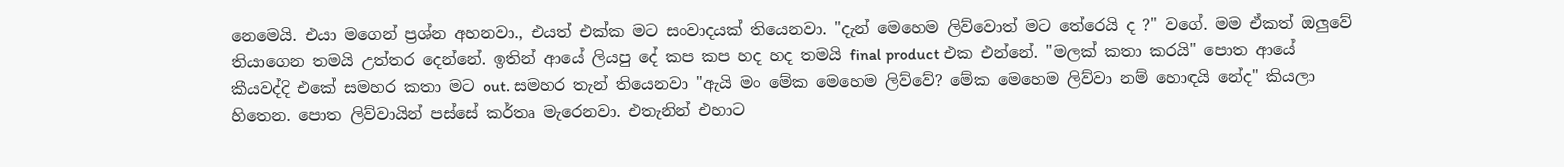නෙමෙයි. එයා මගෙන් ප්‍රශ්න අහනවා., එයත් එක්ක මට සංවාදයක් තියෙනවා. "දැන් මෙහෙම ලිව්වොත් මට තේරෙයි ද ?" වගේ. මම ඒකත් ඔලුවේ තියාගෙන තමයි උත්තර දෙන්නේ. ඉතින් ආයේ ලියපු දේ කප කප හද හද තමයි final product එක එන්නේ. "මලක් කතා කරයි" පොත ආයේ කීයවද්දි එකේ සමහර කතා මට out. සමහර තැන් තියෙනවා "ඇයි මං මේක මෙහෙම ලිව්වේ? මේක මෙහෙම ලිව්වා නම් හොඳයි නේද" කියලා හිතෙන. පොත ලිව්වායින් පස්සේ කර්තෘ මැරෙනවා. එතැනින් එහාට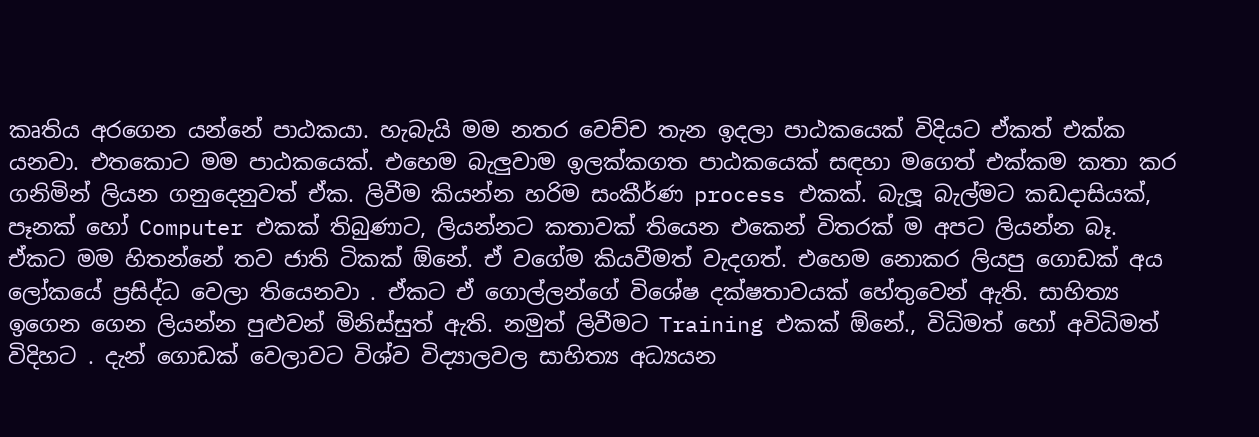කෘතිය අරගෙන යන්නේ පාඨකයා. හැබැයි මම නතර වෙච්ච තැන ඉදලා පාඨකයෙක් විදියට ඒකත් එක්ක යනවා. එතකොට මම පාඨකයෙක්. එහෙම බැලුවාම ඉලක්කගත පාඨකයෙක් සඳහා මගෙත් එක්කම කතා කර ගනිමින් ලියන ගනුදෙනුවත් ඒක. ලිවීම කියන්න හරිම සංකීර්ණ process එකක්. බැලූ බැල්මට කඩදාසියක්, පෑනක් හෝ Computer එකක් තිබුණාට, ලියන්නට කතාවක් තියෙන එකෙන් විතරක් ම අපට ලියන්න බෑ. ඒකට මම හිතන්නේ තව ජාති ටිකක් ඕනේ. ඒ වගේම කියවීමත් වැදගත්. එහෙම නොකර ලියපු ගොඩක් අය ලෝකයේ ප්‍රසිද්ධ වෙලා තියෙනවා . ඒකට ඒ ගොල්ලන්ගේ විශේෂ දක්ෂතාවයක් හේතුවෙන් ඇති. සාහිත්‍ය ඉගෙන ගෙන ලියන්න පුළුවන් මිනිස්සුත් ඇති. නමුත් ලිවීමට Training එකක් ඕනේ., විධිමත් හෝ අවිධිමත් විදිහට . දැන් ගොඩක් වෙලාවට විශ්ව විද්‍යාලවල සාහිත්‍ය අධ්‍යයන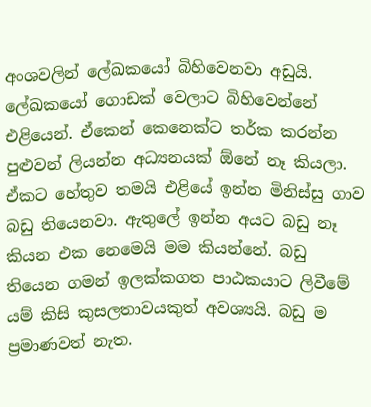අංශවලින් ලේඛකයෝ බිහිවෙනවා අඩුයි. ලේඛකයෝ ගොඩක් වෙලාට බිහිවෙන්නේ එළියෙන්. ඒකෙන් කෙනෙක්ට තර්ක කරන්න පුළුවන් ලියන්න අධ්‍යනයක් ඕනේ නෑ කියලා. ඒකට හේතුව තමයි එළියේ ඉන්න මිනිස්සු ගාව බඩු තියෙනවා. ඇතුලේ ඉන්න අයට බඩු නෑ කියන එක නෙමෙයි මම කියන්නේ. බඩු තියෙන ගමන් ඉලක්කගත පාඨකයාට ලිවීමේ යම් කිසි කුසලතාවයකුත් අවශ්‍යයි. බඩු ම ප්‍රමාණවත් නැත.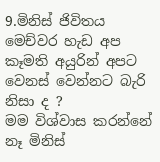9.මිනිස් ජිවිතය මෙච්වර හැඩ අප කෑමති අයුරින් අපට වෙනස් වෙන්නට බැරි නිසා ද ?
මම විශ්වාස කරන්නේ නෑ මිනිස්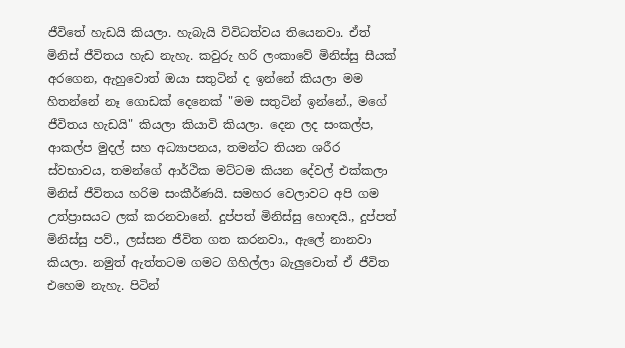ජීවිතේ හැඩයි කියලා. හැබැයි විවිධත්වය තියෙනවා. ඒත් මිනිස් ජීවිතය හැඩ නැහැ. කවුරු හරි ලංකාවේ මිනිස්සු සීයක් අරගෙන, ඇහුවොත් ඔයා සතුටින් ද ඉන්නේ කියලා මම හිතන්නේ නෑ ගොඩක් දෙනෙක් "මම සතුටින් ඉන්නේ., මගේ ජීවිතය හැඩයි" කියලා කියාවි කියලා. දෙන ලද සංකල්ප, ආකල්ප මුදල් සහ අධ්‍යාපනය, තමන්ට තියන ශරීර ස්වභාවය, තමන්ගේ ආර්ථික මට්ටම කියන දේවල් එක්කලා මිනිස් ජීවිතය හරිම සංකීර්ණයි. සමහර වෙලාවට අපි ගම උත්ප්‍රාසයට ලක් කරනවානේ. දුප්පත් මිනිස්සු හොඳයි., දුප්පත් මිනිස්සු පව්., ලස්සන ජීවිත ගත කරනවා., ඇලේ නානවා කියලා. නමුත් ඇත්තටම ගමට ගිහිල්ලා බැලුවොත් ඒ ජීවිත එහෙම නැහැ. පිටින්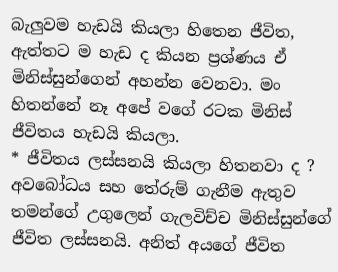බැලුවම හැඩයි කියලා හිතෙන ජීවිත, ඇත්තට ම හැඩ ද කියන ප්‍රශ්ණය ඒ මිනිස්සුන්ගෙන් අහන්න වෙනවා. මං හිතන්නේ නෑ අපේ වගේ රටක මිනිස් ජීවිතය හැඩයි කියලා.
* ජීවිතය ලස්සනයි කියලා හිතනවා ද ?
අවබෝධය සහ තේරුම් ගැනීම ඇතුව තමන්ගේ උගුලෙන් ගැලවිච්ච මිනිස්සුන්ගේ ජීවිත ලස්සනයි. අනිත් අයගේ ජීවිත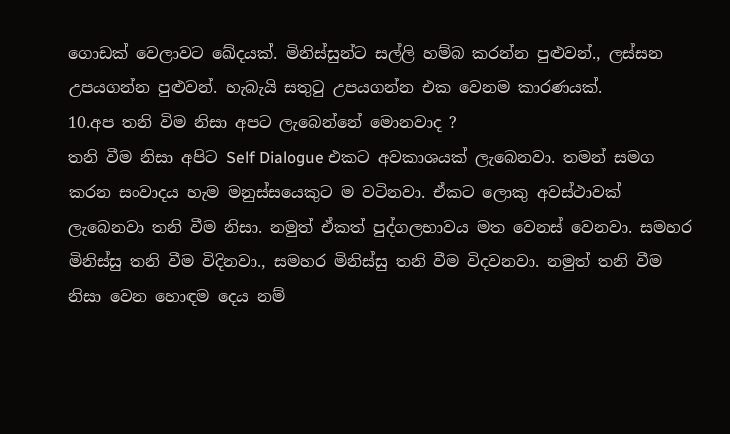ගොඩක් වෙලාවට ඛේදයක්. මිනිස්සුන්ට සල්ලි හම්බ කරන්න පුළුවන්., ලස්සන උපයගන්න පුළුවන්. හැබැයි සතුටු උපයගන්න එක වෙනම කාරණයක්.
10.අප තනි විම නිසා අපට ලැබෙන්නේ මොනවාද ?
තනි වීම නිසා අපිට Self Dialogue එකට අවකාශයක් ලැබෙනවා. තමන් සමග කරන සංවාදය හැම මනුස්සයෙකුට ම වටිනවා. ඒකට ලොකු අවස්ථාවක් ලැබෙනවා තනි වීම නිසා. නමුත් ඒකත් පුද්ගලභාවය මත වෙනස් වෙනවා. සමහර මිනිස්සු තනි වීම විදිනවා., සමහර මිනිස්සු තනි වීම විදවනවා. නමුත් තනි වීම නිසා වෙන හොඳම දෙය නම්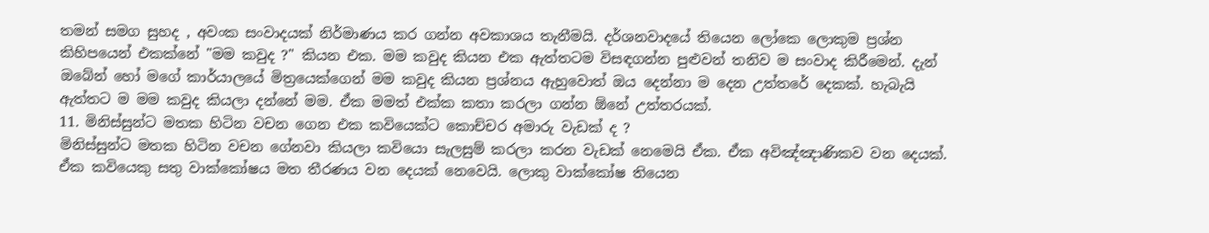තමන් සමග සුහද , අවංක සංවාදයක් නිර්මාණය කර ගන්න අවකාශය තැනීමයි. දර්ශනවාදයේ තියෙන ලෝකෙ ලොකුම ප්‍රශ්න කිහිපයෙන් එකක්නේ "මම කවුද ?" කියන එක. මම කවුද කියන එක ඇත්තටම විසඳගන්න පුළුවන් තනිව ම සංවාද කිරීමෙන්. දැන් ඔබේන් හෝ මගේ කාර්යාලයේ මිත්‍රයෙක්ගෙන් මම කවුද කියන ප්‍රශ්නය ඇහුවොත් ඔය දෙන්නා ම දෙන උත්තරේ දෙකක්. හැබැයි ඇත්තට ම මම කවුද කියලා දන්නේ මම. ඒක මමත් එක්ක කතා කරලා ගන්න ඕනේ උත්තරයක්.
11. මිනිස්සුන්ට මතක හිටින වචන ගෙන එක කවියෙක්ට කොච්චර අමාරු වැඩක් ද ?
මිනිස්සුන්ට මතක හිටින වචන ගේනවා කියලා කවියො සැලසුම් කරලා කරන වැඩක් නෙමෙයි ඒක. ඒක අවිඤ්ඤාණිකව වන දෙයක්. ඒක කවියෙකු සතු වාක්කෝෂය මත තීරණය වන දෙයක් නෙවෙයි. ලොකු වාක්කෝෂ තියෙන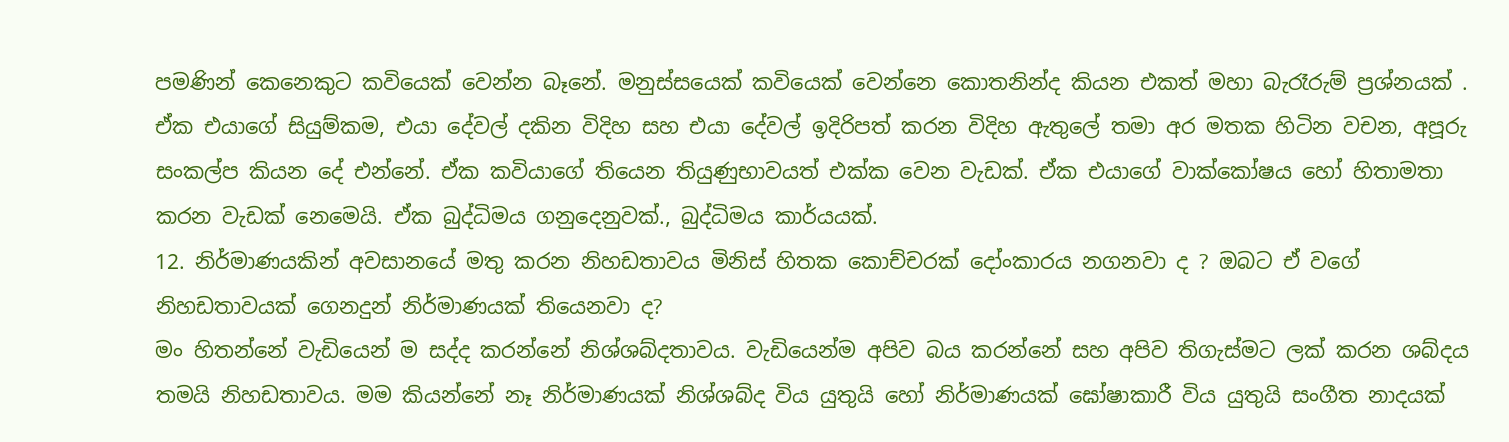පමණින් කෙනෙකුට කවියෙක් වෙන්න බෑනේ. මනුස්සයෙක් කවියෙක් වෙන්නෙ කොතනින්ද කියන එකත් මහා බැරෑරුම් ප්‍රශ්නයක් . ඒක එයාගේ සියුම්කම, එයා දේවල් දකින විදිහ සහ එයා දේවල් ඉදිරිපත් කරන විදිහ ඇතුලේ තමා අර මතක හිටින වචන, අපූරු සංකල්ප කියන දේ එන්නේ. ඒක කවියාගේ තියෙන තියුණුභාවයත් එක්ක වෙන වැඩක්. ඒක එයාගේ වාක්කෝෂය හෝ හිතාමතා කරන වැඩක් නෙමෙයි. ඒක බුද්ධිමය ගනුදෙනුවක්., බුද්ධිමය කාර්යයක්.
12. නිර්මාණයකින් අවසානයේ මතු කරන නිහඩතාවය මිනිස් හිතක කොච්චරක් දෝංකාරය නගනවා ද ? ඔබට ඒ වගේ නිහඩතාවයක් ගෙනදුන් නිර්මාණයක් තියෙනවා ද?
මං හිතන්නේ වැඩියෙන් ම සද්ද කරන්නේ නිශ්ශබ්දතාවය. වැඩියෙන්ම අපිව බය කරන්නේ සහ අපිව තිගැස්මට ලක් කරන ශබ්දය තමයි නිහඩතාවය. මම කියන්නේ නෑ නිර්මාණයක් නිශ්ශබ්ද විය යුතුයි හෝ නිර්මාණයක් ඝෝෂාකාරී විය යුතුයි සංගීත නාදයක්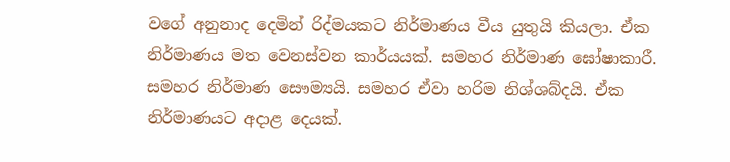වගේ අනුනාද දෙමින් රිද්මයකට නිර්මාණය වීය යුතුයි කියලා. ඒක නිර්මාණය මත වෙනස්වන කාර්යයක්. සමහර නිර්මාණ ඝෝෂාකාරී. සමහර නිර්මාණ සෞම්‍යයි. සමහර ඒවා හරිම නිශ්ශබ්දයි. ඒක නිර්මාණයට අදාළ දෙයක්.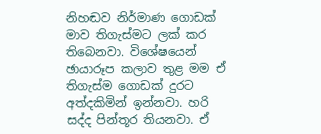නිහඬව නිර්මාණ ගොඩක් මාව තිගැස්මට ලක් කර තිබෙනවා. විශේෂයෙන් ඡායාරූප කලාව තුළ මම ඒ තිගැස්ම ගොඩක් දුරට අත්දකිමින් ඉන්නවා. හරි සද්ද පින්තූර තියනවා. ඒ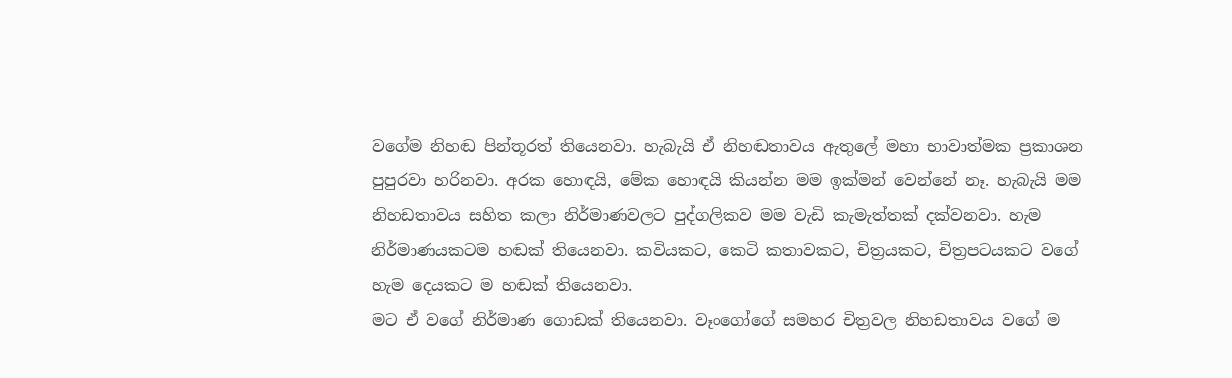වගේම නිහඬ පින්තූරත් තියෙනවා. හැබැයි ඒ නිහඬතාවය ඇතුලේ මහා භාවාත්මක ප්‍රකාශන පුපුරවා හරිනවා. අරක හොඳයි, මේක හොඳයි කියන්න මම ඉක්මන් වෙන්නේ නෑ. හැබැයි මම නිහඩතාවය සහිත කලා නිර්මාණවලට පුද්ගලිකව මම වැඩි කැමැත්තක් දක්වනවා. හැම නිර්මාණයකටම හඬක් තියෙනවා. කවියකට, කෙටි කතාවකට, චිත්‍රයකට, චිත්‍රපටයකට වගේ හැම දෙයකට ම හඬක් තියෙනවා.
මට ඒ වගේ නිර්මාණ ගොඩක් තියෙනවා. වෑංගෝගේ සමහර චිත්‍රවල නිහඩතාවය වගේ ම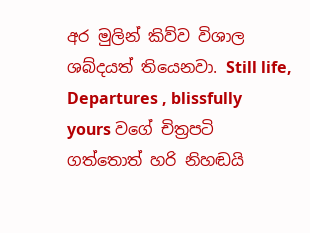අර මුලින් කිව්ව විශාල ශබ්දයත් තියෙනවා. Still life, Departures , blissfully yours වගේ චිත්‍රපටි ගත්තොත් හරි නිහඬයි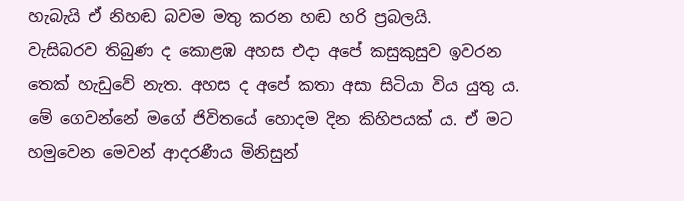හැබැයි ඒ නිහඬ බවම මතු කරන හඬ හරි ප්‍රබලයි.
වැසිබරව තිබුණ ද කොළඹ අහස එදා අපේ කසුකුසුව ඉවරන තෙක් හැඩුවේ නැත. අහස ද අපේ කතා අසා සිටියා විය යුතු ය. මේ ගෙවන්නේ මගේ ජිවිතයේ හොදම දින කිහිපයක් ය. ඒ මට හමුවෙන මෙවන් ආදරණීය මිනිසුන්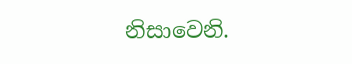නිසාවෙනි.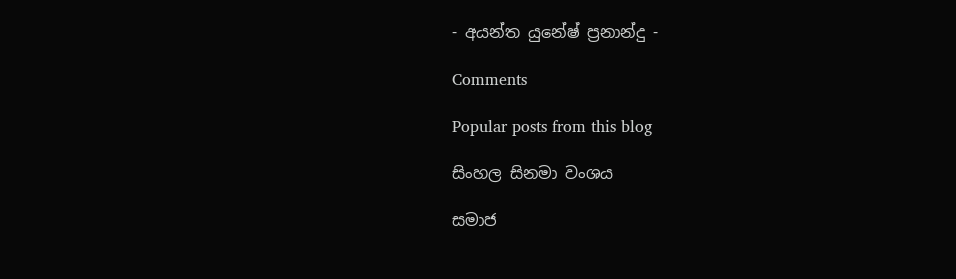- අයන්ත යුනේෂ් ප්‍රනාන්දු -

Comments

Popular posts from this blog

සිංහල සිනමා වංශය

සමාජ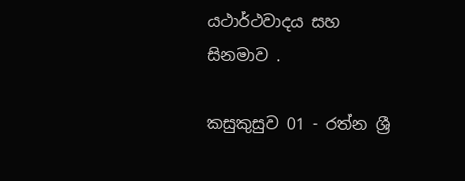යථාර්ථවාදය සහ සිනමාව .

කසුකුසුව 01 - රත්න ශ්‍රී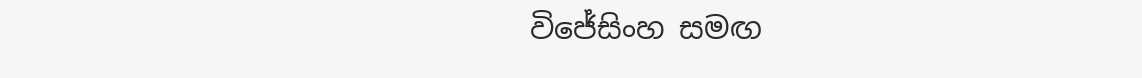විජේසිංහ සමඟ